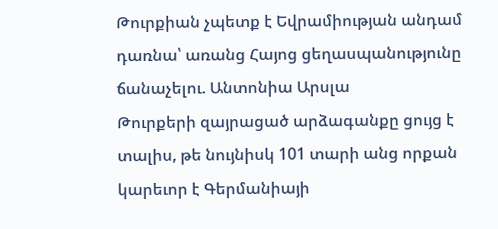Թուրքիան չպետք է Եվրամիության անդամ դառնա՝ առանց Հայոց ցեղասպանությունը ճանաչելու. Անտոնիա Արսլա
Թուրքերի զայրացած արձագանքը ցույց է տալիս, թե նույնիսկ 101 տարի անց որքան կարեւոր է Գերմանիայի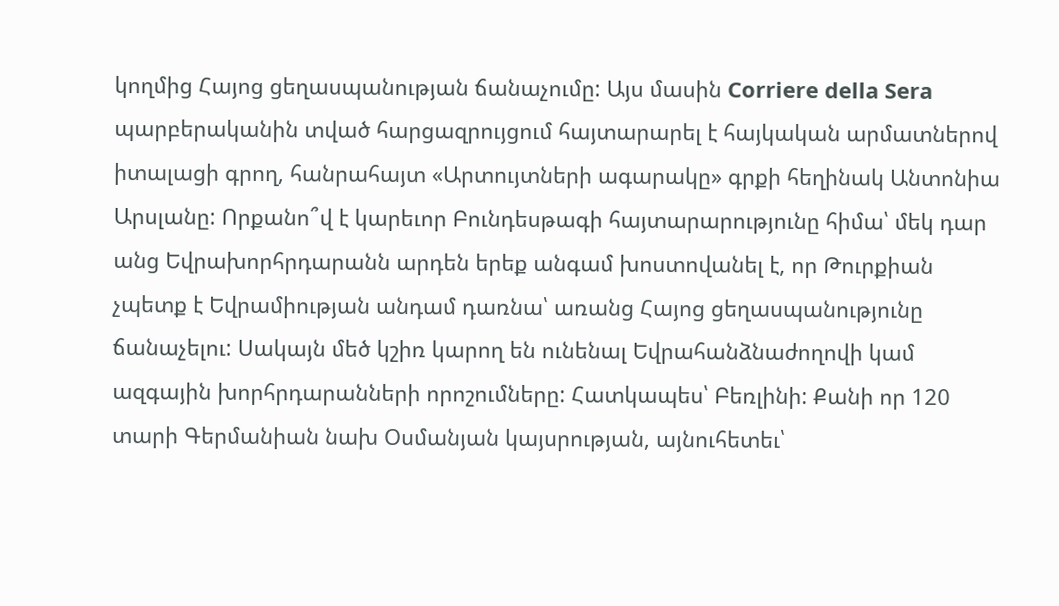կողմից Հայոց ցեղասպանության ճանաչումը: Այս մասին Corriere della Sera պարբերականին տված հարցազրույցում հայտարարել է հայկական արմատներով իտալացի գրող, հանրահայտ «Արտույտների ագարակը» գրքի հեղինակ Անտոնիա Արսլանը: Որքանո՞վ է կարեւոր Բունդեսթագի հայտարարությունը հիմա՝ մեկ դար անց Եվրախորհրդարանն արդեն երեք անգամ խոստովանել է, որ Թուրքիան չպետք է Եվրամիության անդամ դառնա՝ առանց Հայոց ցեղասպանությունը ճանաչելու: Սակայն մեծ կշիռ կարող են ունենալ Եվրահանձնաժողովի կամ ազգային խորհրդարանների որոշումները: Հատկապես՝ Բեռլինի: Քանի որ 120 տարի Գերմանիան նախ Օսմանյան կայսրության, այնուհետեւ՝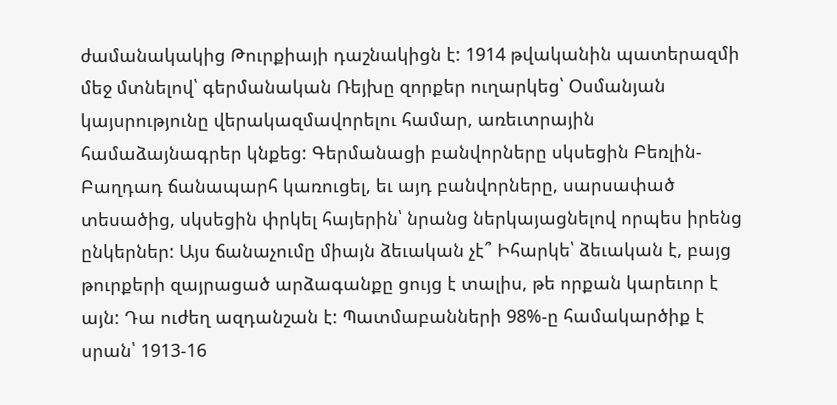ժամանակակից Թուրքիայի դաշնակիցն է: 1914 թվականին պատերազմի մեջ մտնելով՝ գերմանական Ռեյխը զորքեր ուղարկեց՝ Օսմանյան կայսրությունը վերակազմավորելու համար, առեւտրային համաձայնագրեր կնքեց: Գերմանացի բանվորները սկսեցին Բեռլին-Բաղդադ ճանապարհ կառուցել, եւ այդ բանվորները, սարսափած տեսածից, սկսեցին փրկել հայերին՝ նրանց ներկայացնելով որպես իրենց ընկերներ: Այս ճանաչումը միայն ձեւական չէ՞ Իհարկե՝ ձեւական է, բայց թուրքերի զայրացած արձագանքը ցույց է տալիս, թե որքան կարեւոր է այն: Դա ուժեղ ազդանշան է: Պատմաբանների 98%-ը համակարծիք է սրան՝ 1913-16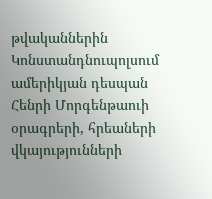թվականներին Կոնստանդնուպոլսում ամերիկյան դեսպան Հենրի Մորգենթաուի օրագրերի, հրեաների վկայությունների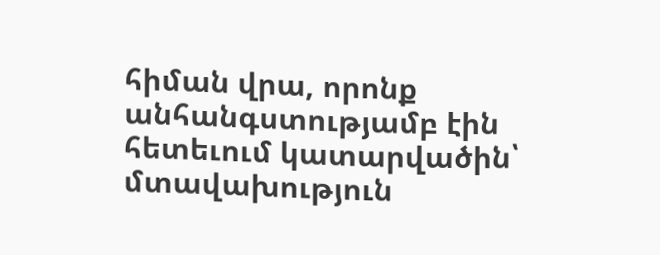հիման վրա, որոնք անհանգստությամբ էին հետեւում կատարվածին՝ մտավախություն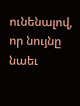ունենալով, որ նույնը նաեւ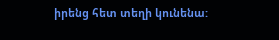իրենց հետ տեղի կունենա: